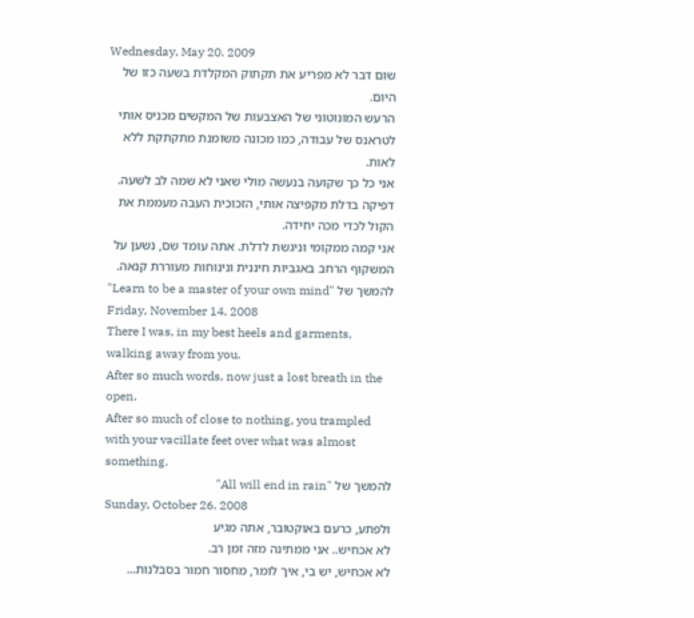Wednesday, May 20. 2009
שום דבר לא מפריע את תקתוק המקלדת בשעה כזו של היום.
הרעש המונוטוני של האצבעות של המקשים מכניס אותי לטראנס של עבודה, כמו מכונה משומנת מתקתקת ללא לאות.
אני כל כך שקועה בנעשה מולי שאני לא שמה לב לשעה.
דפיקה בדלת מקפיצה אותי, הזכוכית העבה מעממת את הקול לכדי מכה יחידה.
אני קמה ממקומי וניגשת לדלת. אתה עומד שם, נשען על המשקוף הרחב באגביות חיננית ונינוחות מעוררת קנאה.
להמשך של "Learn to be a master of your own mind"
Friday, November 14. 2008
There I was, in my best heels and garments, walking away from you.
After so much words, now just a lost breath in the open.
After so much of close to nothing, you trampled with your vacillate feet over what was almost something.
להמשך של "All will end in rain"
Sunday, October 26. 2008
ולפתע, כרעם באוקטובר, אתה מגיע
לא אכחיש.. אני ממתינה מזה זמן רב.
לא אכחיש, יש בי, איך לומר, מחסור חמור בסבלנות...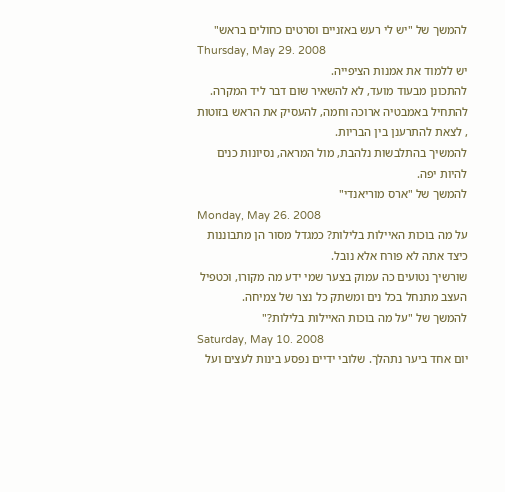להמשך של "יש לי רעש באזניים וסרטים כחולים בראש"
Thursday, May 29. 2008
יש ללמוד את אמנות הציפייה.
להתכונן מבעוד מועד, לא להשאיר שום דבר ליד המקרה.
להתחיל באמבטיה ארוכה וחמה, להעסיק את הראש בזוטות , לצאת להתרענן בין הבריות.
להמשיך בהתלבשות נלהבת, מול המראה, נסיונות כנים להיות יפה.
להמשך של "ארס מוריאנדי"
Monday, May 26. 2008
על מה בוכות האיילות בלילות? כמגדל מסור הן מתבוננות כיצד אתה לא פורח אלא נובל.
שורשיך נטועים כה עמוק בצער שמי ידע מה מקורו, וכטפיל העצב מתנחל בכל נים ומשתק כל נצר של צמיחה.
להמשך של "על מה בוכות האיילות בלילות?"
Saturday, May 10. 2008
יום אחד ביער נתהלך. שלובי ידיים נפסע בינות לעצים ועל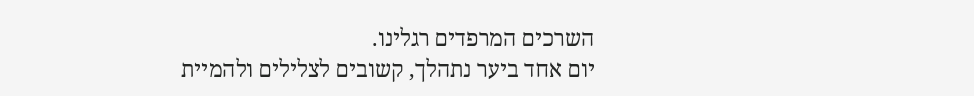השרכים המרפדים רגלינו.
יום אחד ביער נתהלך, קשובים לצלילים ולהמיית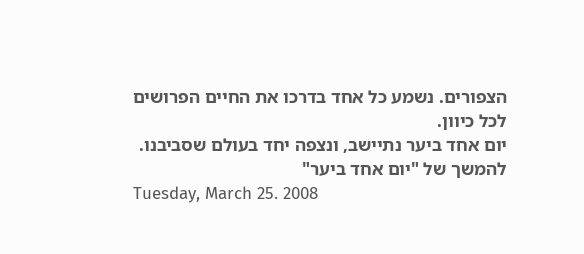הצפורים. נשמע כל אחד בדרכו את החיים הפרושים לכל כיוון.
יום אחד ביער נתיישב, ונצפה יחד בעולם שסביבנו.
להמשך של "יום אחד ביער"
Tuesday, March 25. 2008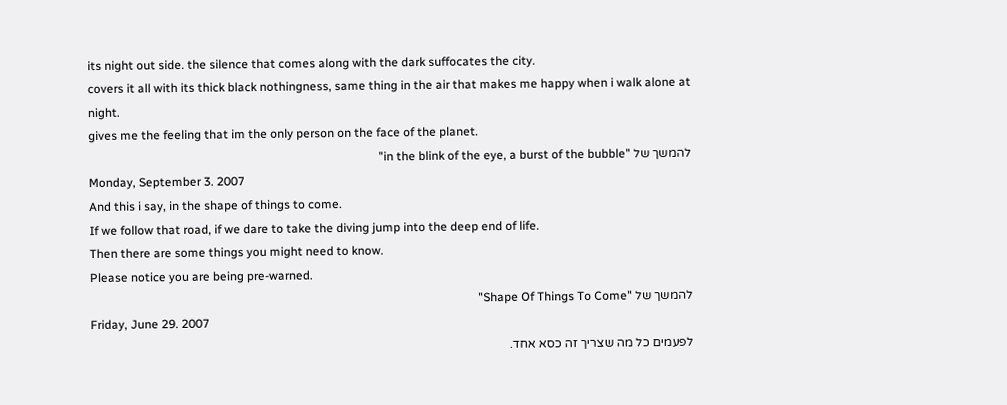its night out side. the silence that comes along with the dark suffocates the city.
covers it all with its thick black nothingness, same thing in the air that makes me happy when i walk alone at night.
gives me the feeling that im the only person on the face of the planet.
להמשך של "in the blink of the eye, a burst of the bubble"
Monday, September 3. 2007
And this i say, in the shape of things to come.
If we follow that road, if we dare to take the diving jump into the deep end of life.
Then there are some things you might need to know.
Please notice you are being pre-warned.
להמשך של "Shape Of Things To Come"
Friday, June 29. 2007
לפעמים כל מה שצריך זה כסא אחד.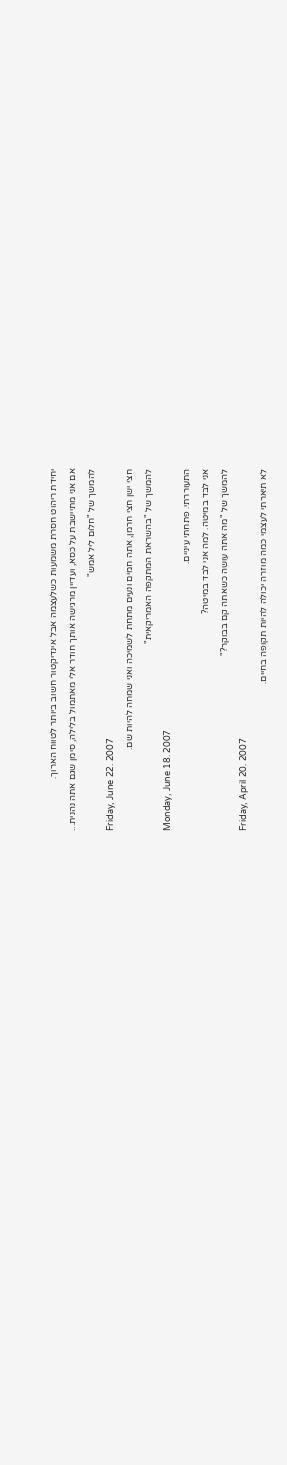יחידת ריהוט חסרת משמעות כשלעצמה אבל אינדיקטור חשוב ביותר לטווח הארוך.
אם אני מתיישבת על כסא, ועדיין מרגישה אותך חודר אלי מאתמול בלילה, סימן שגם אתה נהנית...
להמשך של "חלום ליל אמש"
Friday, June 22. 2007
חצי ישן חצי חרמן, אתה חמים ונעים מתחת לשמיכה ואני שמחה להיות שם.
להמשך של "בהשראת המתקפה האמריקאית"
Monday, June 18. 2007
התעוררתי. פתחתי עיניים.
אני לבד במיטה. למה אני לבד במיטה?
להמשך של "מה אתה עושה כשאתה קם בבוקר?"
Friday, April 20. 2007
לא תיארתי לעצמי כמה מוזרה יכולה להיות תקופה בחיים.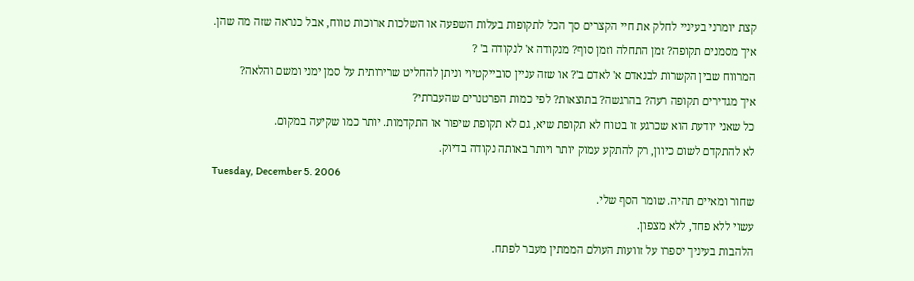קצת יומרני בעיניי לחלק את חיי הקצרים סך הכל לתקופות בעלות השפעה או השלכות ארוכות טווח, אבל כנראה שזה מה שהן.
איך מסמנים תקופה? זמן התחלה וזמן סוף? מנקודה א' לנקודה ב' ?
המרווח שבין הקשרות לבנאדם א' לאדם ב'? או שזה עניין סובייקטיוי וניתן להחליט שרירותית על סמן ימני ומשם והלאה?
איך מגדירים תקופה רעה? בהרגשה? בתוצאות? לפי כמות הפרטנרים שהעברתי?
כל שאני יודעת הוא שכרגע זו בטוח לא תקופת שיא, גם לא תקופת שיפור או התקדמות. יותר כמו שקיעה במקום.
לא להתקדם לשום כיוון, רק להתקע עמוק יותר ויותר באותה נקודה בדיוק.
Tuesday, December 5. 2006
שחור ומאיים תהיה. שומר הסף שלי.
עשוי ללא פחד, ללא מצפון.
הלהבות בעיניך יספרו על זוועות העולם הממתין מעבר לפתח.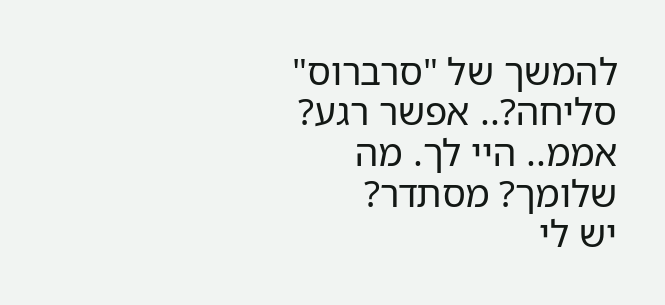להמשך של "סרברוס"
סליחה?.. אפשר רגע?
אממ.. היי לך. מה שלומך? מסתדר?
יש לי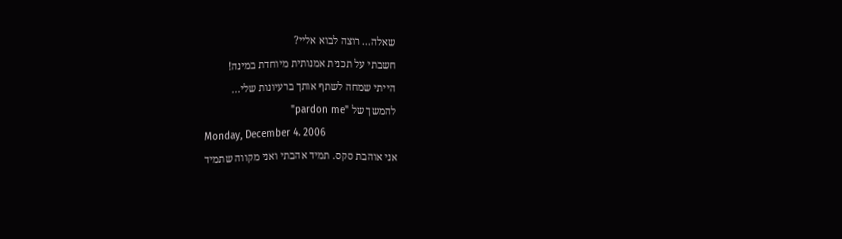שאלה... רוצה לבוא אליי?
חשבתי על תכנית אמנותית מיוחדת במינה!
הייתי שמחה לשתף אותך ברעיונות שלי...
להמשך של "pardon me"
Monday, December 4. 2006
אני אוהבת סקס. תמיד אהבתי ואני מקווה שתמיד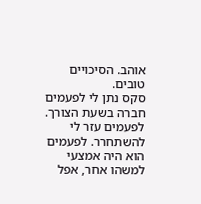אוהב. הסיכויים טובים.
סקס נתן לי לפעמים חברה בשעת הצורך. לפעמים עזר לי להשתחרר. לפעמים הוא היה אמצעי למשהו אחר, אפל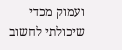ועמוק מכדי שיכולתי לחשוב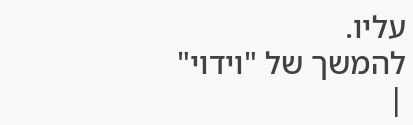עליו.
להמשך של "וידוי"
|